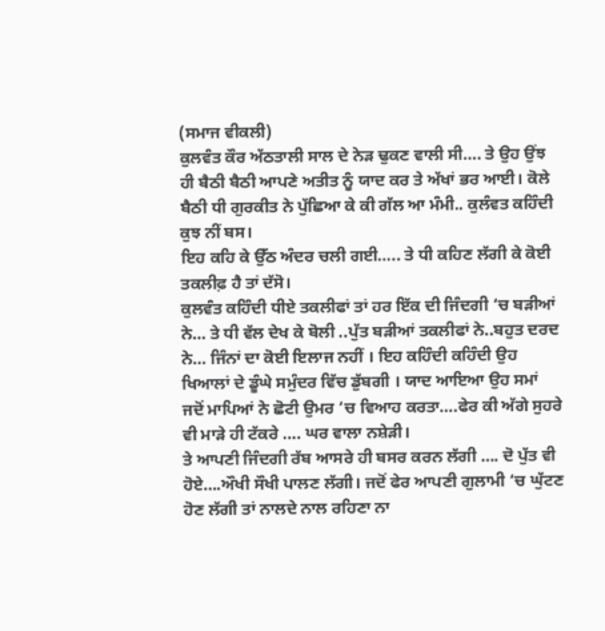(ਸਮਾਜ ਵੀਕਲੀ)
ਕੁਲਵੰਤ ਕੌਰ ਅੱਠਤਾਲੀ ਸਾਲ ਦੇ ਨੇੜ ਢੁਕਣ ਵਾਲੀ ਸੀ…. ਤੇ ਉਹ ਉਂਝ ਹੀ ਬੈਠੀ ਬੈਠੀ ਆਪਣੇ ਅਤੀਤ ਨੂੰ ਯਾਦ ਕਰ ਤੇ ਅੱਖਾਂ ਭਰ ਆਈ। ਕੋਲੇ ਬੈਠੀ ਧੀ ਗੁਰਕੀਤ ਨੇ ਪੁੱਛਿਆ ਕੇ ਕੀ ਗੱਲ ਆ ਮੰਮੀ.. ਕੁਲੰਵਤ ਕਹਿੰਦੀ ਕੁਝ ਨੀਂ ਬਸ।
ਇਹ ਕਹਿ ਕੇ ਉੱਠ ਅੰਦਰ ਚਲੀ ਗਈ….. ਤੇ ਧੀ ਕਹਿਣ ਲੱਗੀ ਕੇ ਕੋਈ ਤਕਲੀਫ਼ ਹੈ ਤਾਂ ਦੱਸੋ।
ਕੁਲਵੰਤ ਕਹਿੰਦੀ ਧੀਏ ਤਕਲੀਫਾਂ ਤਾਂ ਹਰ ਇੱਕ ਦੀ ਜਿੰਦਗੀ ‘ਚ ਬੜੀਆਂ ਨੇ… ਤੇ ਧੀ ਵੱਲ ਦੇਖ ਕੇ ਬੋਲੀ ..ਪੁੱਤ ਬੜੀਆਂ ਤਕਲੀਫਾਂ ਨੇ..ਬਹੁਤ ਦਰਦ ਨੇ… ਜਿੰਨਾਂ ਦਾ ਕੋਈ ਇਲਾਜ ਨਹੀਂ । ਇਹ ਕਹਿੰਦੀ ਕਹਿੰਦੀ ਉਹ ਖਿਆਲਾਂ ਦੇ ਡੂੰਘੇ ਸਮੁੰਦਰ ਵਿੱਚ ਡੁੱਬਗੀ । ਯਾਦ ਆਇਆ ਉਹ ਸਮਾਂ ਜਦੋਂ ਮਾਪਿਆਂ ਨੇ ਛੋਟੀ ਉਮਰ ‘ਚ ਵਿਆਹ ਕਰਤਾ….ਫੇਰ ਕੀ ਅੱਗੇ ਸੁਹਰੇ ਵੀ ਮਾੜੇ ਹੀ ਟੱਕਰੇ …. ਘਰ ਵਾਲਾ ਨਸ਼ੇੜੀ।
ਤੇ ਆਪਣੀ ਜਿੰਦਗੀ ਰੱਬ ਆਸਰੇ ਹੀ ਬਸਰ ਕਰਨ ਲੱਗੀ …. ਦੋ ਪੁੱਤ ਵੀ ਹੋਏ….ਔਖੀ ਸੌਖੀ ਪਾਲਣ ਲੱਗੀ। ਜਦੋਂ ਫੇਰ ਆਪਣੀ ਗੁਲਾਮੀ ‘ਚ ਘੁੱਟਣ ਹੋਣ ਲੱਗੀ ਤਾਂ ਨਾਲਦੇ ਨਾਲ ਰਹਿਣਾ ਨਾ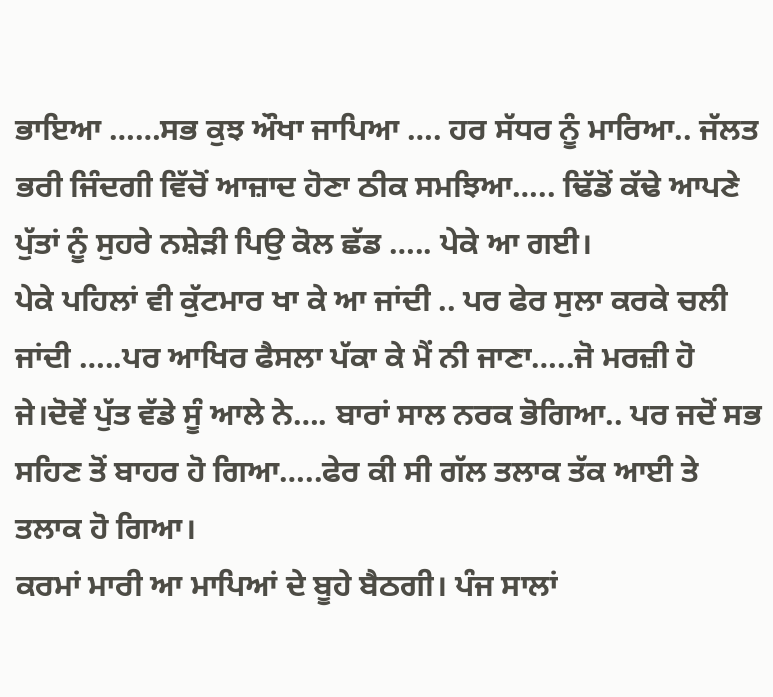ਭਾਇਆ ……ਸਭ ਕੁਝ ਔਖਾ ਜਾਪਿਆ …. ਹਰ ਸੱਧਰ ਨੂੰ ਮਾਰਿਆ.. ਜੱਲਤ ਭਰੀ ਜਿੰਦਗੀ ਵਿੱਚੋਂ ਆਜ਼ਾਦ ਹੋਣਾ ਠੀਕ ਸਮਝਿਆ….. ਢਿੱਡੋਂ ਕੱਢੇ ਆਪਣੇ ਪੁੱਤਾਂ ਨੂੰ ਸੁਹਰੇ ਨਸ਼ੇੜੀ ਪਿਉ ਕੋਲ ਛੱਡ ….. ਪੇਕੇ ਆ ਗਈ।
ਪੇਕੇ ਪਹਿਲਾਂ ਵੀ ਕੁੱਟਮਾਰ ਖਾ ਕੇ ਆ ਜਾਂਦੀ .. ਪਰ ਫੇਰ ਸੁਲਾ ਕਰਕੇ ਚਲੀ ਜਾਂਦੀ …..ਪਰ ਆਖਿਰ ਫੈਸਲਾ ਪੱਕਾ ਕੇ ਮੈਂ ਨੀ ਜਾਣਾ…..ਜੋ ਮਰਜ਼ੀ ਹੋ ਜੇ।ਦੋਵੇਂ ਪੁੱਤ ਵੱਡੇ ਸੂੰ ਆਲੇ ਨੇ…. ਬਾਰਾਂ ਸਾਲ ਨਰਕ ਭੋਗਿਆ.. ਪਰ ਜਦੋਂ ਸਭ ਸਹਿਣ ਤੋਂ ਬਾਹਰ ਹੋ ਗਿਆ…..ਫੇਰ ਕੀ ਸੀ ਗੱਲ ਤਲਾਕ ਤੱਕ ਆਈ ਤੇ ਤਲਾਕ ਹੋ ਗਿਆ।
ਕਰਮਾਂ ਮਾਰੀ ਆ ਮਾਪਿਆਂ ਦੇ ਬੂਹੇ ਬੈਠਗੀ। ਪੰਜ ਸਾਲਾਂ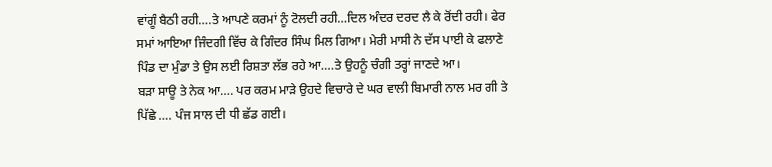ਵਾਂਗੂੰ ਬੈਠੀ ਰਹੀ….ਤੇ ਆਪਣੇ ਕਰਮਾਂ ਨੂੰ ਟੋਲਦੀ ਰਹੀ…ਦਿਲ ਅੰਦਰ ਦਰਦ ਲੈ ਕੇ ਰੋਂਦੀ ਰਹੀ। ਫੇਰ ਸਮਾਂ ਆਇਆ ਜਿੰਦਗੀ ਵਿੱਚ ਕੇ ਗਿੰਦਰ ਸਿੰਘ ਮਿਲ ਗਿਆ। ਮੇਰੀ ਮਾਸੀ ਨੇ ਦੱਸ ਪਾਈ ਕੇ ਫਲਾਣੇ ਪਿੰਡ ਦਾ ਮੁੰਡਾ ਤੇ ਉਸ ਲਈ ਰਿਸ਼ਤਾ ਲੱਭ ਰਹੇ ਆ….ਤੇ ਉਹਨੂੰ ਚੰਗੀ ਤਰ੍ਹਾਂ ਜਾਣਦੇ ਆ।
ਬੜਾ ਸਾਊ ਤੇ ਨੇਕ ਆ…. ਪਰ ਕਰਮ ਮਾੜੇ ਉਹਦੇ ਵਿਚਾਰੇ ਦੇ ਘਰ ਵਾਲੀ ਬਿਮਾਰੀ ਨਾਲ ਮਰ ਗੀ ਤੇ ਪਿੱਛੇ …. ਪੰਜ ਸਾਲ ਦੀ ਧੀ ਛੱਡ ਗਈ।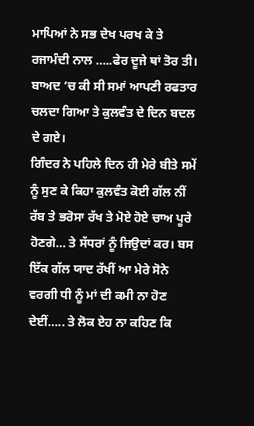ਮਾਪਿਆਂ ਨੇ ਸਭ ਦੇਖ ਪਰਖ ਕੇ ਤੇ ਰਜਾਮੰਦੀ ਨਾਲ …..ਫੇਰ ਦੂਜੇ ਥਾਂ ਤੋਰ ਤੀ। ਬਾਅਦ ‘ਚ ਕੀ ਸੀ ਸਮਾਂ ਆਪਣੀ ਰਫਤਾਰ ਚਲਦਾ ਗਿਆ ਤੇ ਕੁਲਵੰਤ ਦੇ ਦਿਨ ਬਦਲ ਦੇ ਗਏ।
ਗਿੰਦਰ ਨੇ ਪਹਿਲੇ ਦਿਨ ਹੀ ਮੇਰੇ ਬੀਤੇ ਸਮੇਂ ਨੂੰ ਸੁਣ ਕੇ ਕਿਹਾ ਕੁਲਵੰਤ ਕੋਈ ਗੱਲ ਨੀਂ ਰੱਬ ਤੇ ਭਰੋਸਾ ਰੱਖ ਤੇ ਮੋਏ ਹੋਏ ਚਾਅ ਪੂਰੇ ਹੋਣਗੇ… ਤੇ ਸੱਧਰਾਂ ਨੂੰ ਜਿਉਦਾਂ ਕਰ। ਬਸ ਇੱਕ ਗੱਲ ਯਾਦ ਰੱਖੀਂ ਆ ਮੇਰੇ ਸੋਨੇ ਵਰਗੀ ਧੀ ਨੂੰ ਮਾਂ ਦੀ ਕਮੀ ਨਾ ਹੋਣ ਦੇਈਂ….. ਤੇ ਲੋਕ ਏਹ ਨਾ ਕਹਿਣ ਕਿ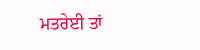ਮਤਰੇਈ ਤਾਂ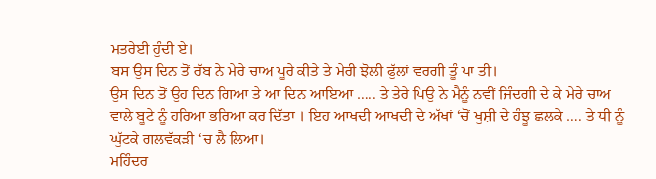ਮਤਰੇਈ ਹੁੰਦੀ ਏ।
ਬਸ ਉਸ ਦਿਨ ਤੋਂ ਰੱਬ ਨੇ ਮੇਰੇ ਚਾਅ ਪੂਰੇ ਕੀਤੇ ਤੇ ਮੇਰੀ ਝੋਲੀ ਫੁੱਲਾਂ ਵਰਗੀ ਤੂੰ ਪਾ ਤੀ।
ਉਸ ਦਿਨ ਤੋਂ ਉਹ ਦਿਨ ਗਿਆ ਤੇ ਆ ਦਿਨ ਆਇਆ ….. ਤੇ ਤੇਰੇ ਪਿਉ ਨੇ ਮੈਨੂੰ ਨਵੀਂ ਜਿੰਦਗੀ ਦੇ ਕੇ ਮੇਰੇ ਚਾਅ ਵਾਲੇ ਬੂਟੇ ਨੂੰ ਹਰਿਆ ਭਰਿਆ ਕਰ ਦਿੱਤਾ । ਇਹ ਆਖਦੀ ਆਖਦੀ ਦੇ ਅੱਖਾਂ ‘ਚੋਂ ਖੁਸ਼ੀ ਦੇ ਹੰਝੂ ਛਲਕੇ …. ਤੇ ਧੀ ਨੂੰ ਘੁੱਟਕੇ ਗਲਵੱਕੜੀ ‘ਚ ਲੈ ਲਿਆ।
ਮਹਿੰਦਰ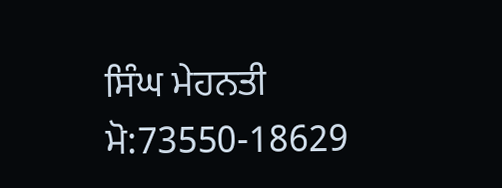ਸਿੰਘ ਮੇਹਨਤੀ
ਮੋ:73550-18629